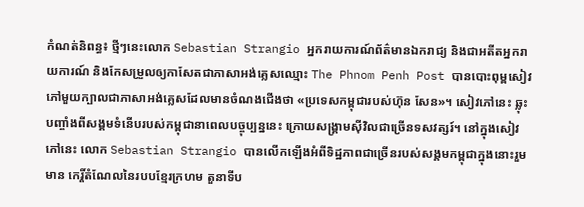កំណត់និពន្ធ៖ ថ្មីៗនេះលោក Sebastian Strangio អ្នករាយការណ៍ព័ត៌មានឯករាជ្យ និងជាអតីតអ្នករាយការណ៍ និងកែសម្រួលឲ្យកាសែតជាភាសាអង់គ្លេសឈ្មោះ The Phnom Penh Post បានបោះពុម្ពសៀវភៅមួយក្បាលជាភាសាអង់គ្លេសដែលមានចំណងជើងថា «ប្រទេសកម្ពុជារបស់ហ៊ុន សែន»។ សៀវភៅនេះ ឆ្លុះបញ្ចាំងពីសង្គមទំនើបរបស់កម្ពុជានាពេលបច្ចុប្បន្ននេះ ក្រោយសង្គ្រាមស៊ីវិលជាច្រើនទសវត្សរ៍។ នៅក្នុងសៀវភៅនេះ លោក Sebastian Strangio បានលើកឡើងអំពីទិដ្ឋភាពជាច្រើនរបស់សង្គមកម្ពុជាក្នុងនោះរួមមាន កេរ្តិ៍តំណែលនៃរបបខ្មែរក្រហម តួនាទីប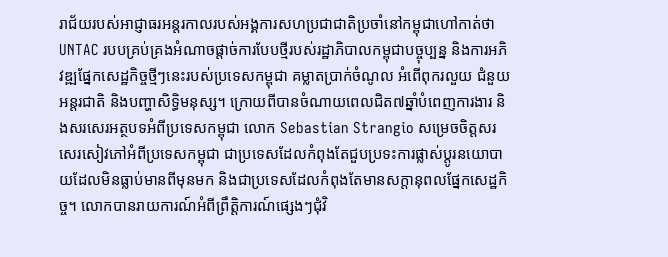រាជ័យរបស់អាជ្ញាធរអន្តរកាលរបស់អង្គការសហប្រជាជាតិប្រចាំនៅកម្ពុជាហៅកាត់ថា UNTAC របបគ្រប់គ្រងអំណាចផ្តាច់ការបែបថ្មីរបស់រដ្ឋាភិបាលកម្ពុជាបច្ចុប្បន្ន និងការអភិវឌ្ឍផ្នែកសេដ្ឋកិច្ចថ្មីៗនេះរបស់ប្រទេសកម្ពុជា គម្លាតប្រាក់ចំណូល អំពើពុករលួយ ជំនួយអន្តរជាតិ និងបញ្ហាសិទ្ធិមនុស្ស។ ក្រោយពីបានចំណាយពេលជិត៧ឆ្នាំបំពេញការងារ និងសរសេរអត្ថបទអំពីប្រទេសកម្ពុជា លោក Sebastian Strangio សម្រេចចិត្តសរសេរសៀវភៅអំពីប្រទេសកម្ពុជា ជាប្រទេសដែលកំពុងតែជួបប្រទះការផ្លាស់ប្តូរនយោបាយដែលមិនធ្លាប់មានពីមុនមក និងជាប្រទេសដែលកំពុងតែមានសក្តានុពលផ្នែកសេដ្ឋកិច្ច។ លោកបានរាយការណ៍អំពីព្រឹត្តិការណ៍ផ្សេងៗជុំវិ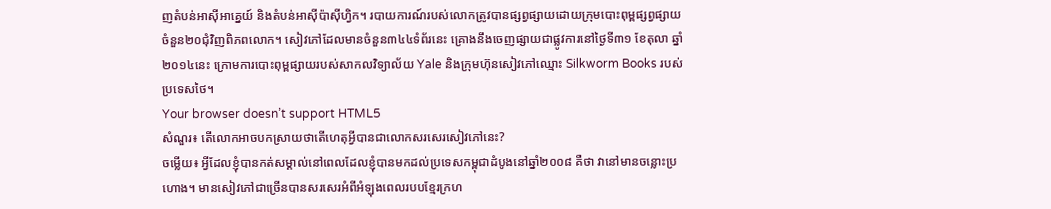ញតំបន់អាស៊ីអាគ្នេយ៍ និងតំបន់អាស៊ីប៉ាស៊ីហ្វិក។ របាយការណ៍របស់លោកត្រូវបានផ្សព្វផ្សាយដោយក្រុមបោះពុម្ពផ្សព្វផ្សាយចំនួន២០ជុំវិញពិភពលោក។ សៀវភៅដែលមានចំនួន៣៤៤ទំព័រនេះ គ្រោងនឹងចេញផ្សាយជាផ្លូវការនៅថ្ងៃទី៣១ ខែតុលា ឆ្នាំ២០១៤នេះ ក្រោមការបោះពុម្ពផ្សាយរបស់សាកលវិទ្យាល័យ Yale និងក្រុមហ៊ុនសៀវភៅឈ្មោះ Silkworm Books របស់ប្រទេសថៃ។
Your browser doesn’t support HTML5
សំណួរ៖ តើលោកអាចបកស្រាយថាតើហេតុអ្វីបានជាលោកសរសេរសៀវភៅនេះ?
ចម្លើយ៖ អ្វីដែលខ្ញុំបានកត់សម្គាល់នៅពេលដែលខ្ញុំបានមកដល់ប្រទេសកម្ពុជាដំបូងនៅឆ្នាំ២០០៨ គឺថា វានៅមានចន្លោះប្រហោង។ មានសៀវភៅជាច្រើនបានសរសេរអំពីអំឡុងពេលរបបខ្មែរក្រហ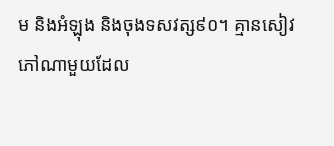ម និងអំឡុង និងចុងទសវត្ស៩០។ គ្មានសៀវភៅណាមួយដែល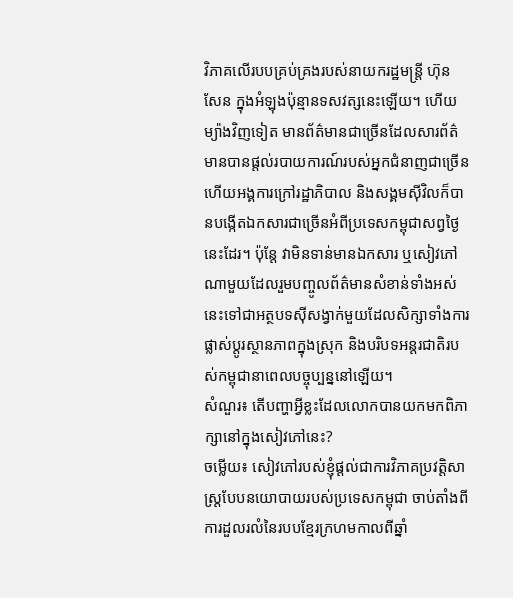វិភាគលើរបបគ្រប់គ្រងរបស់នាយករដ្ឋមន្ត្រី ហ៊ុន សែន ក្នុងអំឡុងប៉ុន្មានទសវត្សនេះឡើយ។ ហើយម្យ៉ាងវិញទៀត មានព័ត៌មានជាច្រើនដែលសារព័ត៌មានបានផ្តល់របាយការណ៍របស់អ្នកជំនាញជាច្រើន ហើយអង្គការក្រៅរដ្ឋាភិបាល និងសង្គមស៊ីវិលក៏បានបង្កើតឯកសារជាច្រើនអំពីប្រទេសកម្ពុជាសព្វថ្ងៃនេះដែរ។ ប៉ុន្តែ វាមិនទាន់មានឯកសារ ឬសៀវភៅណាមួយដែលរួមបញ្ចូលព័ត៌មានសំខាន់ទាំងអស់នេះទៅជាអត្ថបទស៊ីសង្វាក់មួយដែលសិក្សាទាំងការផ្លាស់ប្តូរស្ថានភាពក្នុងស្រុក និងបរិបទអន្តរជាតិរបស់កម្ពុជានាពេលបច្ចុប្បន្ននៅឡើយ។
សំណួរ៖ តើបញ្ហាអ្វីខ្លះដែលលោកបានយកមកពិភាក្សានៅក្នុងសៀវភៅនេះ?
ចម្លើយ៖ សៀវភៅរបស់ខ្ញុំផ្តល់ជាការវិភាគប្រវត្តិសាស្ត្របែបនយោបាយរបស់ប្រទេសកម្ពុជា ចាប់តាំងពីការដួលរលំនៃរបបខ្មែរក្រហមកាលពីឆ្នាំ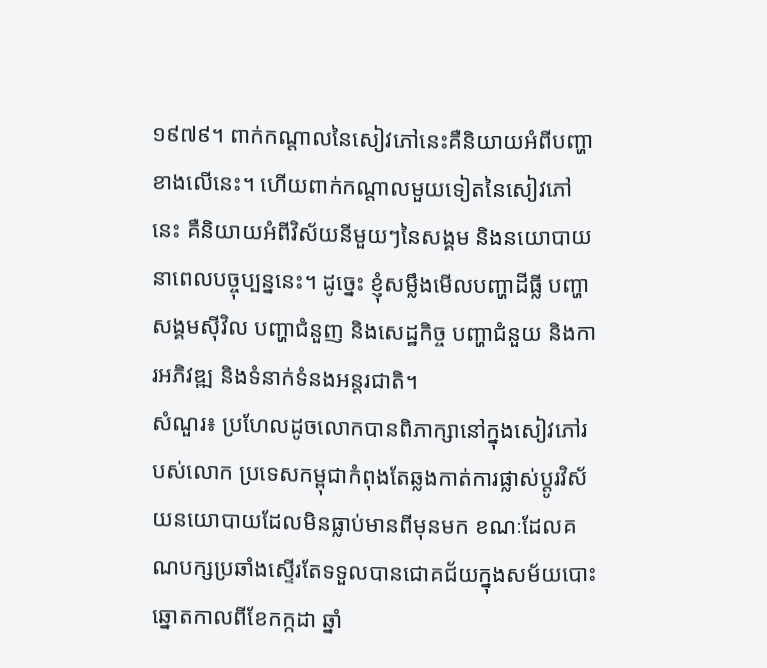១៩៧៩។ ពាក់កណ្តាលនៃសៀវភៅនេះគឺនិយាយអំពីបញ្ហាខាងលើនេះ។ ហើយពាក់កណ្តាលមួយទៀតនៃសៀវភៅនេះ គឺនិយាយអំពីវិស័យនីមួយៗនៃសង្គម និងនយោបាយនាពេលបច្ចុប្បន្ននេះ។ ដូច្នេះ ខ្ញុំសម្លឹងមើលបញ្ហាដីធ្លី បញ្ហាសង្គមស៊ីវិល បញ្ហាជំនួញ និងសេដ្ឋកិច្ច បញ្ហាជំនួយ និងការអភិវឌ្ឍ និងទំនាក់ទំនងអន្តរជាតិ។
សំណួរ៖ ប្រហែលដូចលោកបានពិភាក្សានៅក្នុងសៀវភៅរបស់លោក ប្រទេសកម្ពុជាកំពុងតែឆ្លងកាត់ការផ្លាស់ប្តូរវិស័យនយោបាយដែលមិនធ្លាប់មានពីមុនមក ខណៈដែលគណបក្សប្រឆាំងស្ទើរតែទទួលបានជោគជ័យក្នុងសម័យបោះឆ្នោតកាលពីខែកក្កដា ឆ្នាំ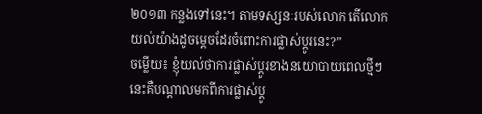២០១៣ កន្លងទៅនេះ។ តាមទស្សនៈរបស់លោក តើលោកយល់យ៉ាងដូចមេ្តចដែរចំពោះការផ្លាស់ប្តូរនេះ?”
ចម្លើយ៖ ខ្ញុំយល់ថាការផ្លាស់ប្តូរខាងនយោបាយពេលថ្មីៗនេះគឺបណ្តាលមកពីការផ្លាស់ប្តូ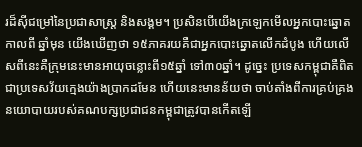រដ៏ស៊ីជម្រៅនៃប្រជាសាស្ត្រ និងសង្គម។ ប្រសិនបើយើងក្រឡេកមើលអ្នកបោះឆ្នោតកាលពី ឆ្នាំមុន យើងឃើញថា ១៥ភាគរយគឺជាអ្នកបោះឆ្នោតលើកដំបូង ហើយលើសពីនេះគឺក្រុមនេះមានអាយុចន្លោះពី១៥ឆ្នាំ ទៅ៣០ឆ្នាំ។ ដូច្នេះ ប្រទេសកម្ពុជាគឺពិតជាប្រទេសវ័យក្មេងយ៉ាងប្រាកដមែន ហើយនេះមានន័យថា ចាប់តាំងពីការគ្រប់គ្រងនយោបាយរបស់គណបក្សប្រជាជនកម្ពុជាត្រូវបានកើតឡើ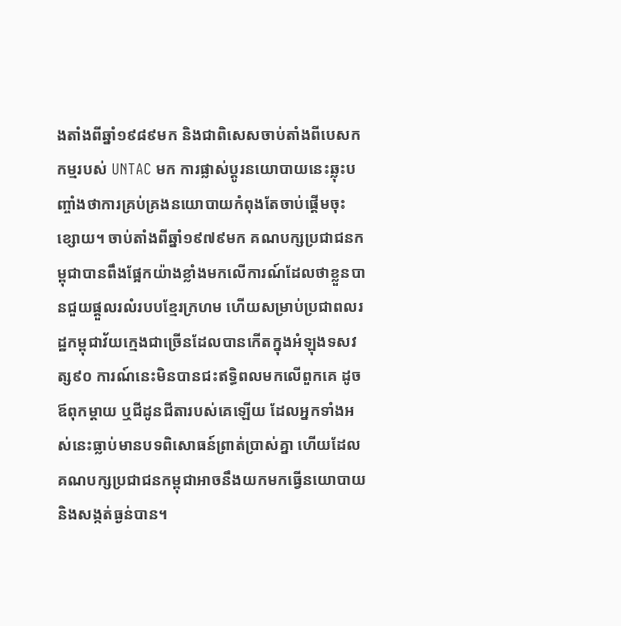ងតាំងពីឆ្នាំ១៩៨៩មក និងជាពិសេសចាប់តាំងពីបេសកកម្មរបស់ UNTAC មក ការផ្លាស់ប្តូរនយោបាយនេះឆ្លុះបញ្ចាំងថាការគ្រប់គ្រងនយោបាយកំពុងតែចាប់ផ្តើមចុះខ្សោយ។ ចាប់តាំងពីឆ្នាំ១៩៧៩មក គណបក្សប្រជាជនកម្ពុជាបានពឹងផ្អែកយ៉ាងខ្លាំងមកលើការណ៍ដែលថាខ្លួនបានជួយផ្តួលរលំរបបខែ្មរក្រហម ហើយសម្រាប់ប្រជាពលរដ្ឋកម្ពុជាវ័យក្មេងជាច្រើនដែលបានកើតក្នុងអំឡុងទសវត្ស៩០ ការណ៍នេះមិនបានជះឥទ្ធិពលមកលើពួកគេ ដូចឪពុកម្តាយ ឬជីដូនជីតារបស់គេឡើយ ដែលអ្នកទាំងអស់នេះធ្លាប់មានបទពិសោធន៍ព្រាត់ប្រាស់គ្នា ហើយដែលគណបក្សប្រជាជនកម្ពុជាអាចនឹងយកមកធ្វើនយោបាយ និងសង្កត់ធ្ងន់បាន។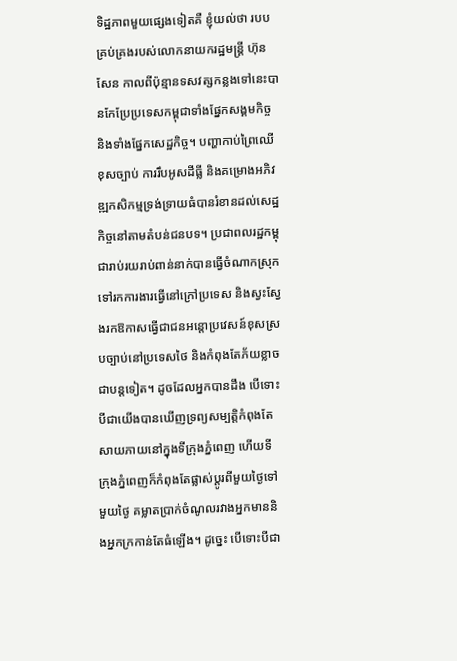ទិដ្ឋភាពមួយផ្សេងទៀតគឺ ខ្ញុំយល់ថា របបគ្រប់គ្រងរបស់លោកនាយករដ្ឋមន្ត្រី ហ៊ុន សែន កាលពីប៉ុន្មានទសវត្សកន្លងទៅនេះបានកែប្រែប្រទេសកម្ពុជាទាំងផ្នែកសង្គមកិច្ច និងទាំងផ្នែកសេដ្ឋកិច្ច។ បញ្ហាកាប់ព្រៃឈើខុសច្បាប់ ការរឹបអូសដីធ្លី និងគម្រោងអភិវឌ្ឍកសិកម្មទ្រង់ទ្រាយធំបានរំខានដល់សេដ្ឋកិច្ចនៅតាមតំបន់ជនបទ។ ប្រជាពលរដ្ឋកម្ពុជារាប់រយរាប់ពាន់នាក់បានធ្វើចំណាកស្រុកទៅរកការងារធ្វើនៅក្រៅប្រទេស និងស្វះស្វែងរកឱកាសធ្វើជាជនអន្តោប្រវេសន៍ខុសស្របច្បាប់នៅប្រទេសថៃ និងកំពុងតែភ័យខ្លាចជាបន្តទៀត។ ដូចដែលអ្នកបានដឹង បើទោះបីជាយើងបានឃើញទ្រព្យសម្បត្តិកំពុងតែសាយភាយនៅក្នុងទីក្រុងភ្នំពេញ ហើយទីក្រុងភ្នំពេញក៏កំពុងតែផ្លាស់ប្តូរពីមួយថ្ងៃទៅមួយថ្ងៃ គម្លាតប្រាក់ចំណូលរវាងអ្នកមាននិងអ្នកក្រកាន់តែធំឡើង។ ដូច្នេះ បើទោះបីជា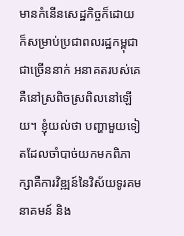មានកំនើនសេដ្ឋកិច្ចក៏ដោយ ក៏សម្រាប់ប្រជាពលរដ្ឋកម្ពុជាជាច្រើននាក់ អនាគតរបស់គេគឺនៅស្រពិចស្រពិលនៅឡើយ។ ខ្ញុំយល់ថា បញ្ហាមួយទៀតដែលចាំបាច់យកមកពិភាក្សាគឺការវិឌ្ឍន៍នៃវិស័យទូរគមនាគមន៍ និង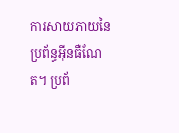ការសាយភាយនៃប្រព័ន្ធអ៊ីនធឺណែត។ ប្រព័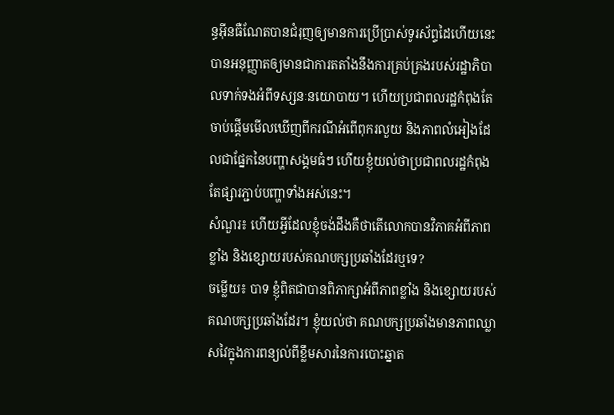ន្ធអ៊ីនធឺណែតបានជំរុញឲ្យមានការប្រើប្រាស់ទូរស័ព្ទដៃហើយនេះបានអនុញ្ញាតឲ្យមានជាការតតាំងនឹងការគ្រប់គ្រងរបស់រដ្ឋាភិបាលទាក់ទងអំពីទស្សនៈនយោបាយ។ ហើយប្រជាពលរដ្ឋកំពុងតែចាប់ផ្តើមមើលឃើញពីករណីអំពើពុករលួយ និងភាពលំអៀងដែលជាផ្នែកនៃបញ្ហាសង្គមធំៗ ហើយខ្ញុំយល់ថាប្រជាពលរដ្ឋកំពុងតែផ្សារភ្ជាប់បញ្ហាទាំងអស់នេះ។
សំណួរ៖ ហើយអ្វីដែលខ្ញុំចង់ដឹងគឺថាតើលោកបានវិភាគអំពីភាពខ្លាំង និងខ្សោយរបស់គណបក្សប្រឆាំងដែរឬទេ?
ចម្លើយ៖ បាទ ខ្ញុំពិតជាបានពិភាក្សាអំពីភាពខ្លាំង និងខ្សោយរបស់គណបក្សប្រឆាំងដែរ។ ខ្ញុំយល់ថា គណបក្សប្រឆាំងមានភាពឈ្លាសវៃក្នុងការពន្យល់ពីខ្លឹមសារនៃការបោះឆ្នាត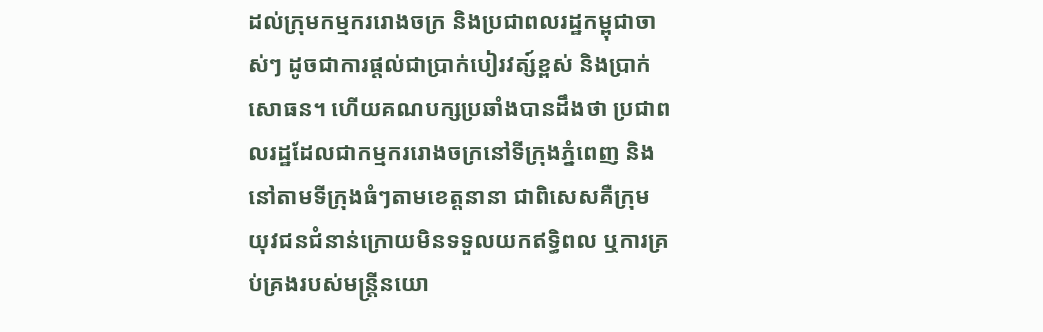ដល់ក្រុមកម្មកររោងចក្រ និងប្រជាពលរដ្ឋកម្ពុជាចាស់ៗ ដូចជាការផ្តល់ជាប្រាក់បៀរវត្ស៍ខ្ពស់ និងប្រាក់សោធន។ ហើយគណបក្សប្រឆាំងបានដឹងថា ប្រជាពលរដ្ឋដែលជាកម្មកររោងចក្រនៅទីក្រុងភ្នំពេញ និងនៅតាមទីក្រុងធំៗតាមខេត្តនានា ជាពិសេសគឺក្រុមយុវជនជំនាន់ក្រោយមិនទទួលយកឥទ្ធិពល ឬការគ្រប់គ្រងរបស់មន្ត្រីនយោ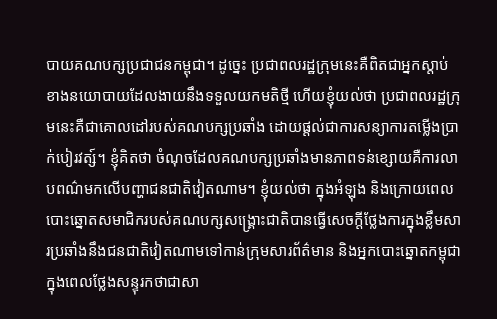បាយគណបក្សប្រជាជនកម្ពុជា។ ដូច្នេះ ប្រជាពលរដ្ឋក្រុមនេះគឺពិតជាអ្នកស្តាប់ខាងនយោបាយដែលងាយនឹងទទួលយកមតិថ្មី ហើយខ្ញុំយល់ថា ប្រជាពលរដ្ឋក្រុមនេះគឺជាគោលដៅរបស់គណបក្សប្រឆាំង ដោយផ្តល់ជាការសន្យាការតម្លើងប្រាក់បៀរវត្ស៍។ ខ្ញុំគិតថា ចំណុចដែលគណបក្សប្រឆាំងមានភាពទន់ខ្សោយគឺការលាបពណ៌មកលើបញ្ហាជនជាតិវៀតណាម។ ខ្ញុំយល់ថា ក្នុងអំឡុង និងក្រោយពេលបោះឆ្នោតសមាជិករបស់គណបក្សសង្គ្រោះជាតិបានធ្វើសេចក្តីថ្លែងការក្នុងខ្លឹមសារប្រឆាំងនឹងជនជាតិវៀតណាមទៅកាន់ក្រុមសារព័ត៌មាន និងអ្នកបោះឆ្នោតកម្ពុជាក្នុងពេលថ្លែងសន្ទុរកថាជាសា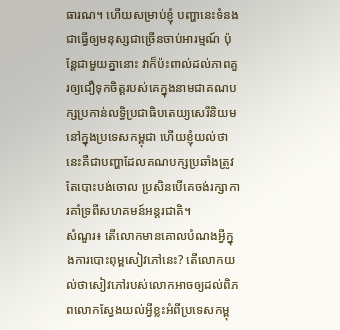ធារណ។ ហើយសម្រាប់ខ្ញុំ បញ្ហានេះទំនងជាធ្វើឲ្យមនុស្សជាច្រើនចាប់អារម្មណ៍ ប៉ុន្តែជាមួយគ្នានោះ វាក៏ប៉ះពាល់ដល់ភាពគួរឲ្យជឿទុកចិត្តរបស់គេក្នុងនាមជាគណបក្សប្រកាន់លទិ្ធប្រជាធិបតេយ្យសេរីនិយមនៅក្នុងប្រទេសកម្ពុជា ហើយខ្ញុំយល់ថា នេះគឺជាបញ្ហាដែលគណបក្សប្រឆាំងត្រូវតែបោះបង់ចោល ប្រសិនបើគេចង់រក្សាការគាំទ្រពីសហគមន៍អន្តរជាតិ។
សំណួរ៖ តើលោកមានគោលបំណងអ្វីក្នុងការបោះពុម្ពសៀវភៅនេះ? តើលោកយល់ថាសៀវភៅរបស់លោកអាចឲ្យដល់ពិភពលោកស្វែងយល់អ្វីខ្លះអំពីប្រទេសកម្ពុ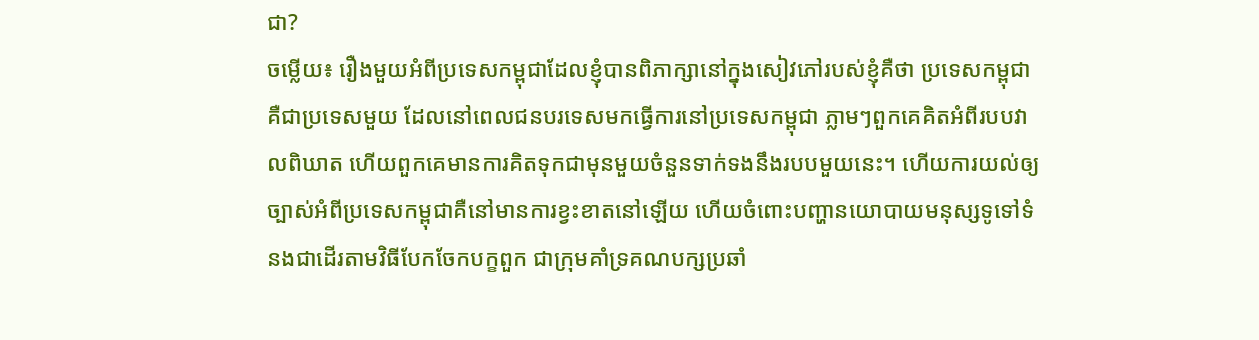ជា?
ចម្លើយ៖ រឿងមួយអំពីប្រទេសកម្ពុជាដែលខ្ញុំបានពិភាក្សានៅក្នុងសៀវភៅរបស់ខ្ញុំគឺថា ប្រទេសកម្ពុជាគឺជាប្រទេសមួយ ដែលនៅពេលជនបរទេសមកធ្វើការនៅប្រទេសកម្ពុជា ភ្លាមៗពួកគេគិតអំពីរបបវាលពិឃាត ហើយពួកគេមានការគិតទុកជាមុនមួយចំនួនទាក់ទងនឹងរបបមួយនេះ។ ហើយការយល់ឲ្យច្បាស់អំពីប្រទេសកម្ពុជាគឺនៅមានការខ្វះខាតនៅឡើយ ហើយចំពោះបញ្ហានយោបាយមនុស្សទូទៅទំនងជាដើរតាមវិធីបែកចែកបក្ខពួក ជាក្រុមគាំទ្រគណបក្សប្រឆាំ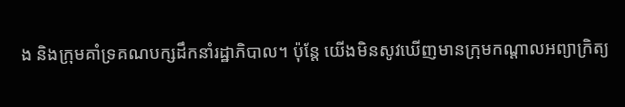ង និងក្រុមគាំទ្រគណបក្សដឹកនាំរដ្ឋាភិបាល។ ប៉ុន្តែ យើងមិនសូវឃើញមានក្រុមកណ្តាលអព្យាក្រិត្យ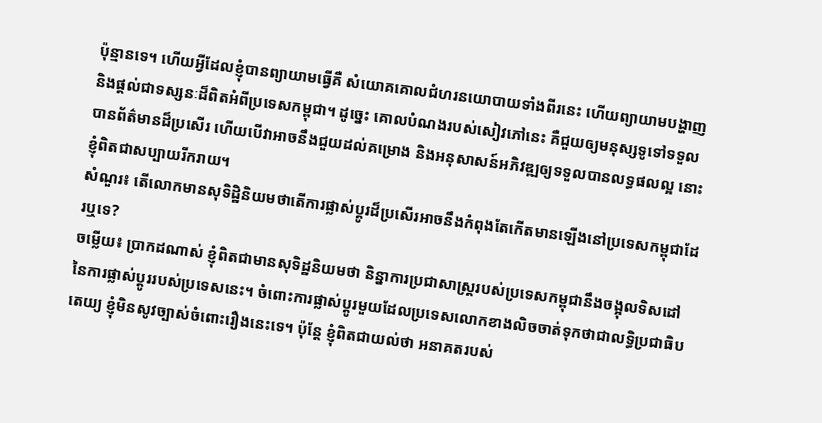ប៉ុន្មានទេ។ ហើយអ្វីដែលខ្ញុំបានព្យាយាមធ្វើគឺ សំយោគគោលជំហរនយោបាយទាំងពីរនេះ ហើយព្យាយាមបង្ហាញ និងផ្តល់ជាទស្សនៈដ៏ពិតអំពីប្រទេសកម្ពុជា។ ដូច្នេះ គោលបំណងរបស់សៀវភៅនេះ គឺជួយឲ្យមនុស្សទូទៅទទួលបានព័ត៌មានដ៏ប្រសើរ ហើយបើវាអាចនឹងជួយដល់គម្រោង និងអនុសាសន៍អភិវឌ្ឍឲ្យទទួលបានលទ្ធផលល្អ នោះខ្ញុំពិតជាសប្បាយរីករាយ។
សំណួរ៖ តើលោកមានសុទិដ្ឋិនិយមថាតើការផ្លាស់ប្តូរដ៏ប្រសើរអាចនឹងកំពុងតែកើតមានឡើងនៅប្រទេសកម្ពុជាដែរឬទេ?
ចម្លើយ៖ ប្រាកដណាស់ ខ្ញុំពិតជាមានសុទិដ្ឋនិយមថា និន្នាការប្រជាសាស្ត្ររបស់ប្រទេសកម្ពុជានឹងចង្អុលទិសដៅនៃការផ្លាស់ប្តូររបស់ប្រទេសនេះ។ ចំពោះការផ្លាស់ប្តូរមួយដែលប្រទេសលោកខាងលិចចាត់ទុកថាជាលទ្ធិប្រជាធិបតេយ្យ ខ្ញុំមិនសូវច្បាស់ចំពោះរឿងនេះទេ។ ប៉ុន្តែ ខ្ញុំពិតជាយល់ថា អនាគតរបស់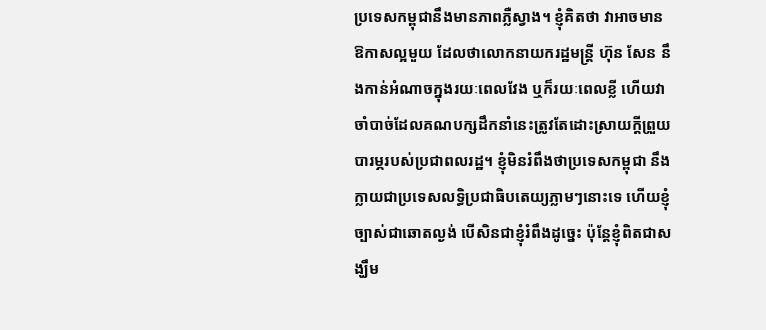ប្រទេសកម្ពុជានឹងមានភាពភ្លឺស្វាង។ ខ្ញុំគិតថា វាអាចមានឱកាសល្អមួយ ដែលថាលោកនាយករដ្ឋមន្ត្រី ហ៊ុន សែន នឹងកាន់អំណាចក្នុងរយៈពេលវែង ឬក៏រយៈពេលខ្លី ហើយវាចាំបាច់ដែលគណបក្សដឹកនាំនេះត្រូវតែដោះស្រាយក្តីព្រួយបារម្ភរបស់ប្រជាពលរដ្ឋ។ ខ្ញុំមិនរំពឹងថាប្រទេសកម្ពុជា នឹងក្លាយជាប្រទេសលទ្ធិប្រជាធិបតេយ្យភ្លាមៗនោះទេ ហើយខ្ញុំច្បាស់ជាឆោតល្ងង់ បើសិនជាខ្ញុំរំពឹងដូច្នេះ ប៉ុន្តែខ្ញុំពិតជាសង្ឃឹម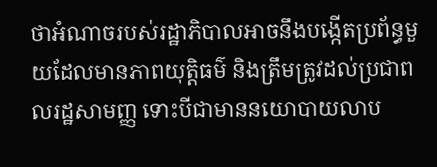ថាអំណាចរបស់រដ្ឋាភិបាលអាចនឹងបង្កើតប្រព័ន្ធមួយដែលមានភាពយុត្តិធម៌ និងត្រឹមត្រូវដល់ប្រជាពលរដ្ឋសាមញ្ញ ទោះបីជាមាននយោបាយលាប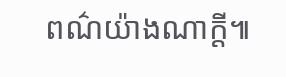ពណ៌យ៉ាងណាក្តី៕